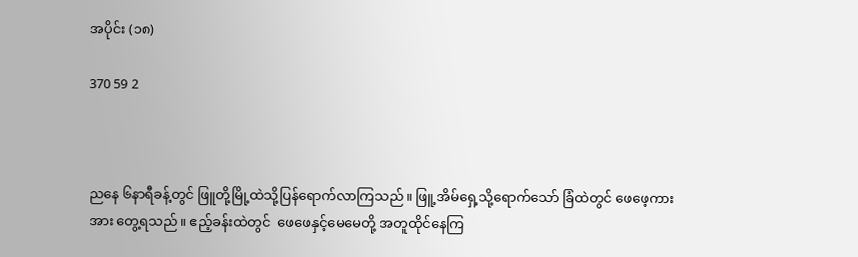အပိုင်း (၁၈)

370 59 2



ညနေ ၆နာရီခန့်တွင် ဖြူတို့မြို့ထဲသို့ပြန်ရောက်လာကြသည်။ ဖြူ့အိမ်‌ရှေ့သို့ရောက်သော် ခြံထဲတွင် ဖေဖေ့ကားအား တွေ့ရသည်။ ဧည့်ခန်းထဲတွင်‌  ဖေဖေနှင့်မေမေတို့ အတူထိုင်နေကြ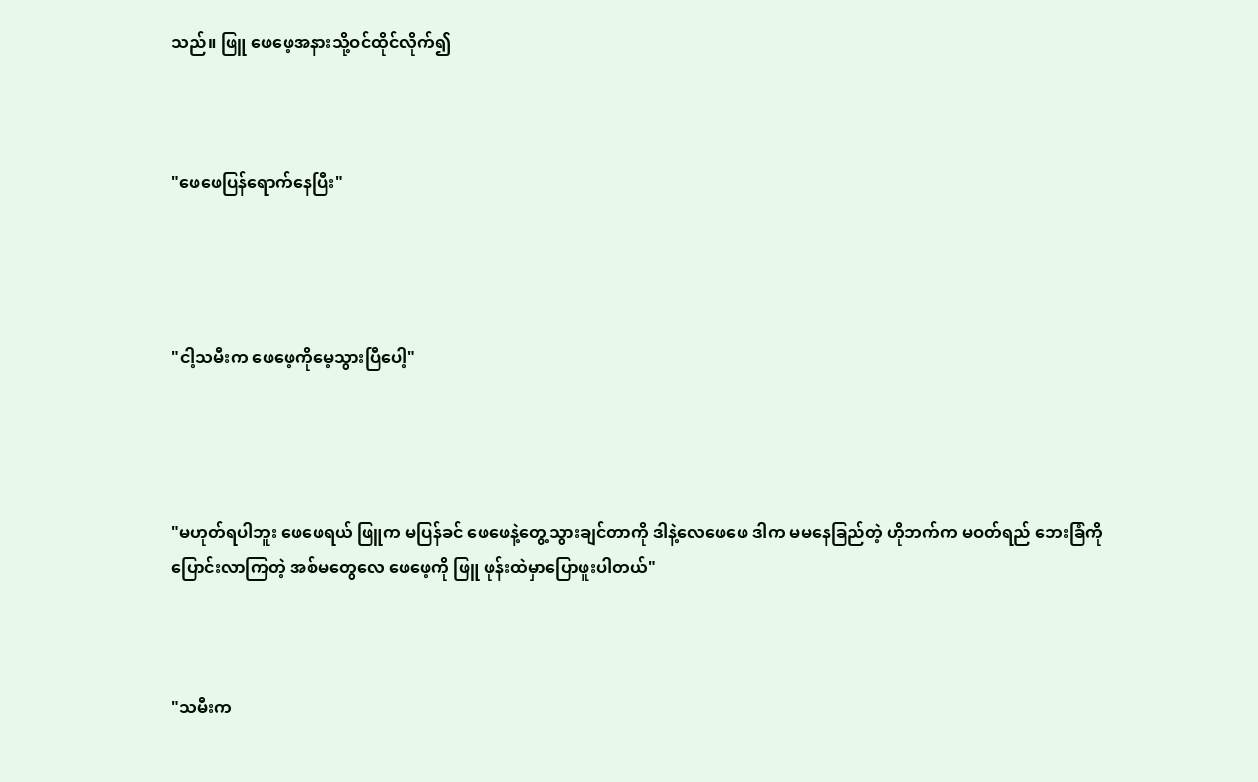သည်။ ဖြူ ဖေဖေ့အနားသို့ဝင်ထိုင်လိုက်၍



"ဖေဖေပြန်ရောက်နေပြီး"




"ငါ့သမီးက ဖေဖေ့ကိုမေ့သွားပြီပေါ့"




"မဟုတ်ရပါဘူး ဖေဖေရယ် ဖြူက မပြန်ခင် ဖေဖေနဲ့တွေ့သွားချင်တာကို ဒါနဲ့လေဖေဖေ ဒါက မမနေခြည်တဲ့ ဟိုဘက်က မဝတ်ရည် ဘေးခြံကိုပြောင်းလာကြတဲ့ အစ်မတွေလေ ဖေဖေ့ကို ဖြူ ဖုန်းထဲမှာပြောဖူးပါတယ်"



"သမီးက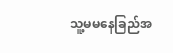သူ့မမနေခြည်အ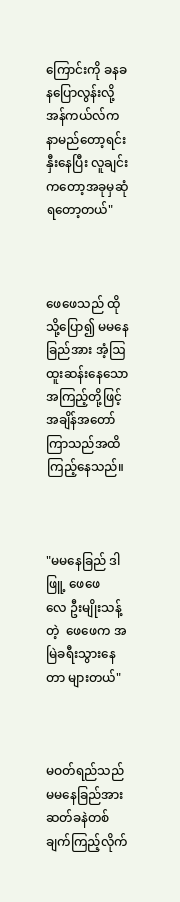ကြောင်းကို ခနခနပြောလွန်းလို့ အန်ကယ်လ်က နာမည်တော့ရင်းနှီးနေပြီး လူချင်းက‌တော့အခုမှဆုံရတော့တယ်"



ဖေဖေသည် ထိုသို့ပြော၍ မမနေခြည်အား အံ့ဩထူးဆန်းနေသော အကြည့်တို့ဖြင့်အချိန်အ‌တော်ကြာသည်အထိကြည့်နေသည်။



"မမနေခြည် ဒါဖြူ့ ဖေဖေလေ ‌ဦးမျိုးသန့်တဲ့  ဖေဖေက အမြဲခရီးသွားနေတာ များတယ်"



မဝတ်ရည်သည် မမနေခြည်အား ဆတ်ခနဲတစ်ချက်ကြည့်လိုက်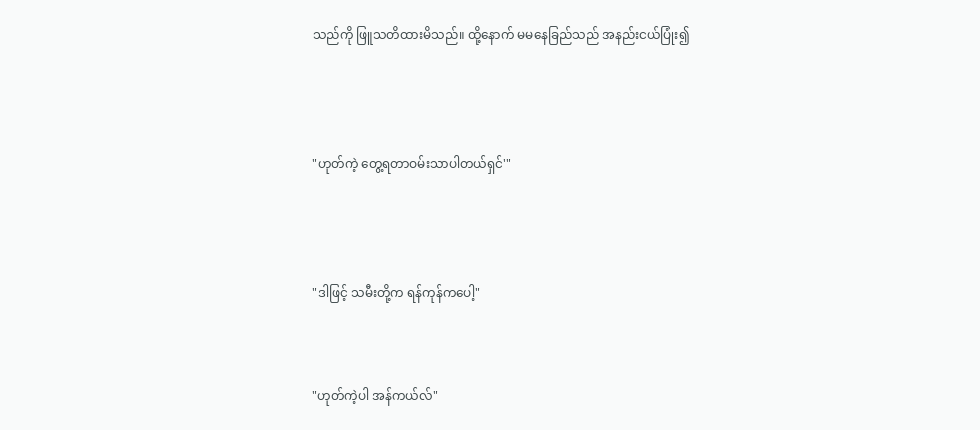သည်ကို ဖြူသတိထားမိသည်။ ထို့နောက် မမနေခြည်သည် အနည်းငယ်ပြုံး၍




"ဟုတ်ကဲ့ တွေ့ရတာဝမ်းသာပါတယ်ရှင်'"




"ဒါဖြင့် သမီးတို့က ရန်ကုန်ကပေါ့"



"ဟုတ်ကဲ့ပါ အန်ကယ်လ်"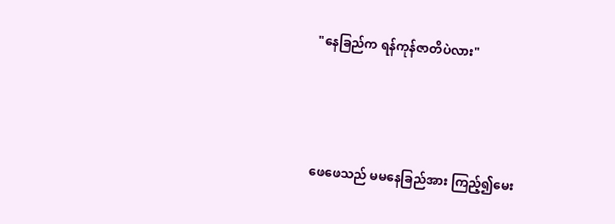"နေခြည်က ရန်ကုန်ဇာတိပဲလား"



ဖေဖေသည် မမနေခြည်အား ကြည့်၍မေး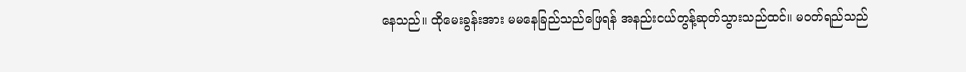နေသည်။ ထိုမေးခွန်းအား မမနေခြည်သည်ဖြေရန် အနည်းငယ်တွန့်ဆုတ်သွားသည်ထင်။ မဝတ်ရည်သည်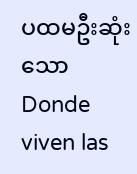ပထမဦးဆုံးသောDonde viven las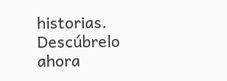historias. Descúbrelo ahora